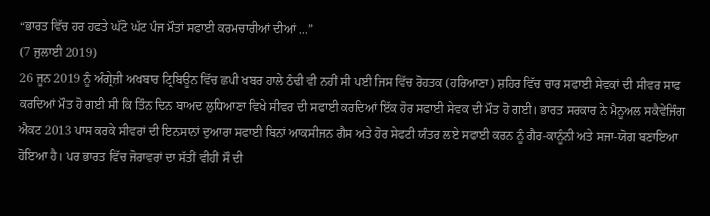“ਭਾਰਤ ਵਿੱਚ ਹਰ ਹਫਤੇ ਘੱਟੋ ਘੱਟ ਪੰਜ ਮੌਤਾਂ ਸਫਾਈ ਕਰਮਚਾਰੀਆਂ ਦੀਆਂ ...”
(7 ਜੁਲਾਈ 2019)
26 ਜੂਨ 2019 ਨੂੰ ਅੰਗ੍ਰੇਜ਼ੀ ਅਖਬਾਰ ਟ੍ਰਿਬਿਊਨ ਵਿੱਚ ਛਪੀ ਖਬਰ ਹਾਲੇ ਠੰਢੀ ਵੀ ਨਹੀਂ ਸੀ ਪਈ ਜਿਸ ਵਿੱਚ ਰੋਹਤਕ (ਹਰਿਆਣਾ) ਸ਼ਹਿਰ ਵਿੱਚ ਚਾਰ ਸਫਾਈ ਸੇਵਕਾਂ ਦੀ ਸੀਵਰ ਸਾਫ ਕਰਦਿਆਂ ਮੌਤ ਹੋ ਗਈ ਸੀ ਕਿ ਤਿੰਨ ਦਿਨ ਬਾਅਦ ਲੁਧਿਆਣਾ ਵਿਖੇ ਸੀਵਰ ਦੀ ਸਫਾਈ ਕਰਦਿਆਂ ਇੱਕ ਹੋਰ ਸਫਾਈ ਸੇਵਕ ਦੀ ਮੌਤ ਹੋ ਗਈ। ਭਾਰਤ ਸਰਕਾਰ ਨੇ ਮੈਨੂਅਲ ਸਕੈਵੇਂਜਿੰਗ ਐਕਟ 2013 ਪਾਸ ਕਰਕੇ ਸੀਵਰਾਂ ਦੀ ਇਨਸਾਨਾਂ ਦੁਆਰਾ ਸਫਾਈ ਬਿਨਾਂ ਆਕਸੀਜਨ ਗੈਸ ਅਤੇ ਹੋਰ ਸੇਫਟੀ ਯੰਤਰ ਲਏ ਸਫਾਈ ਕਰਨ ਨੂੰ ਗੈਰ-ਕਾਨੂੰਨੀ ਅਤੇ ਸਜਾ-ਯੋਗ ਬਣਾਇਆ ਹੋਇਆ ਹੈ। ਪਰ ਭਾਰਤ ਵਿੱਚ ਜੋਰਾਵਰਾਂ ਦਾ ਸੱਤੀਂ ਵੀਹੀਂ ਸੌ ਦੀ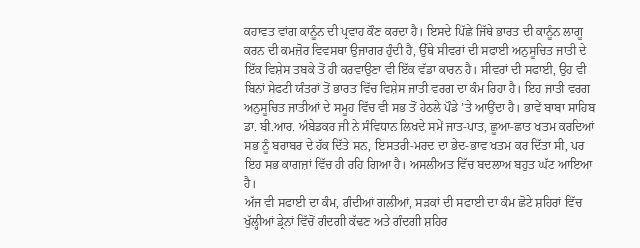ਕਹਾਵਤ ਵਾਂਗ ਕਾਨੂੰਨ ਦੀ ਪ੍ਰਵਾਹ ਕੌਣ ਕਰਦਾ ਹੈ। ਇਸਦੇ ਪਿੱਛੇ ਜਿੱਥੇ ਭਾਰਤ ਦੀ ਕਾਨੂੰਨ ਲਾਗੂ ਕਰਨ ਦੀ ਕਮਜ਼ੋਰ ਵਿਵਸਥਾ ਉਜਾਗਰ ਹੁੰਦੀ ਹੈ, ਉੱਥੇ ਸੀਵਰਾਂ ਦੀ ਸਫਾਈ ਅਨੁਸੂਚਿਤ ਜਾਤੀ ਦੇ ਇੱਕ ਵਿਸ਼ੇਸ ਤਬਕੇ ਤੋਂ ਹੀ ਕਰਵਾਉਣਾ ਵੀ ਇੱਕ ਵੱਡਾ ਕਾਰਨ ਹੈ। ਸੀਵਰਾਂ ਦੀ ਸਫਾਈ, ਉਹ ਵੀ ਬਿਨਾਂ ਸੇਫਟੀ ਯੰਤਰਾਂ ਤੋਂ ਭਾਰਤ ਵਿੱਚ ਵਿਸ਼ੇਸ ਜਾਤੀ ਵਰਗ ਦਾ ਕੰਮ ਰਿਹਾ ਹੈ। ਇਹ ਜਾਤੀ ਵਰਗ ਅਨੁਸੂਚਿਤ ਜਾਤੀਆਂ ਦੇ ਸਮੂਹ ਵਿੱਚ ਵੀ ਸਭ ਤੋਂ ਹੇਠਲੇ ਪੌਡੇ ’ਤੇ ਆਉਂਦਾ ਹੈ। ਭਾਵੇਂ ਬਾਬਾ ਸਾਹਿਬ ਡਾ. ਬੀ.ਆਰ. ਅੰਬੇਡਕਰ ਜੀ ਨੇ ਸੰਵਿਧਾਨ ਲਿਖਦੇ ਸਮੇਂ ਜਾਤ-ਪਾਤ, ਛੂਆ-ਛਾਤ ਖਤਮ ਕਰਦਿਆਂ ਸਭ ਨੂੰ ਬਰਾਬਰ ਦੇ ਹੱਕ ਦਿੱਤੇ ਸਨ, ਇਸਤਰੀ-ਮਰਦ ਦਾ ਭੇਦ-ਭਾਵ ਖਤਮ ਕਰ ਦਿੱਤਾ ਸੀ, ਪਰ ਇਹ ਸਭ ਕਾਗਜ਼ਾਂ ਵਿੱਚ ਹੀ ਰਹਿ ਗਿਆ ਹੈ। ਅਸਲੀਅਤ ਵਿੱਚ ਬਦਲਾਅ ਬਹੁਤ ਘੱਟ ਆਇਆ ਹੈ।
ਅੱਜ ਵੀ ਸਫਾਈ ਦਾ ਕੰਮ, ਗੰਦੀਆਂ ਗਲੀਆਂ, ਸੜਕਾਂ ਦੀ ਸਫਾਈ ਦਾ ਕੰਮ ਛੋਟੇ ਸ਼ਹਿਰਾਂ ਵਿੱਚ ਖੁੱਲ੍ਹੀਆਂ ਡ੍ਰੇਨਾਂ ਵਿੱਚੋਂ ਗੰਦਗੀ ਕੱਢਣ ਅਤੇ ਗੰਦਗੀ ਸ਼ਹਿਰ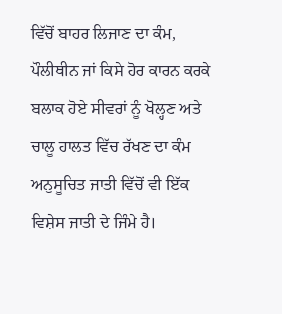ਵਿੱਚੋਂ ਬਾਹਰ ਲਿਜਾਣ ਦਾ ਕੰਮ, ਪੌਲੀਥੀਨ ਜਾਂ ਕਿਸੇ ਹੋਰ ਕਾਰਨ ਕਰਕੇ ਬਲਾਕ ਹੋਏ ਸੀਵਰਾਂ ਨੂੰ ਖੋਲ੍ਹਣ ਅਤੇ ਚਾਲੂ ਹਾਲਤ ਵਿੱਚ ਰੱਖਣ ਦਾ ਕੰਮ ਅਨੁਸੂਚਿਤ ਜਾਤੀ ਵਿੱਚੋਂ ਵੀ ਇੱਕ ਵਿਸ਼ੇਸ ਜਾਤੀ ਦੇ ਜਿੰਮੇ ਹੈ।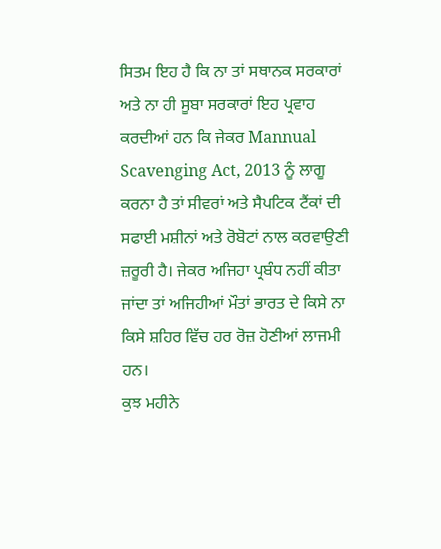ਸਿਤਮ ਇਹ ਹੈ ਕਿ ਨਾ ਤਾਂ ਸਥਾਨਕ ਸਰਕਾਰਾਂ ਅਤੇ ਨਾ ਹੀ ਸੂਬਾ ਸਰਕਾਰਾਂ ਇਹ ਪ੍ਰਵਾਹ ਕਰਦੀਆਂ ਹਨ ਕਿ ਜੇਕਰ Mannual Scavenging Act, 2013 ਨੂੰ ਲਾਗੂ ਕਰਨਾ ਹੈ ਤਾਂ ਸੀਵਰਾਂ ਅਤੇ ਸੈਪਟਿਕ ਟੈਂਕਾਂ ਦੀ ਸਫਾਈ ਮਸ਼ੀਨਾਂ ਅਤੇ ਰੋਬੋਟਾਂ ਨਾਲ ਕਰਵਾਉਣੀ ਜ਼ਰੂਰੀ ਹੈ। ਜੇਕਰ ਅਜਿਹਾ ਪ੍ਰਬੰਧ ਨਹੀਂ ਕੀਤਾ ਜਾਂਦਾ ਤਾਂ ਅਜਿਹੀਆਂ ਮੌਤਾਂ ਭਾਰਤ ਦੇ ਕਿਸੇ ਨਾ ਕਿਸੇ ਸ਼ਹਿਰ ਵਿੱਚ ਹਰ ਰੋਜ਼ ਹੋਣੀਆਂ ਲਾਜਮੀ ਹਨ।
ਕੁਝ ਮਹੀਨੇ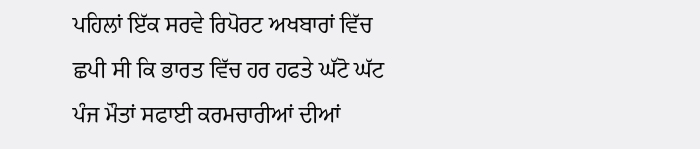ਪਹਿਲਾਂ ਇੱਕ ਸਰਵੇ ਰਿਪੋਰਟ ਅਖਬਾਰਾਂ ਵਿੱਚ ਛਪੀ ਸੀ ਕਿ ਭਾਰਤ ਵਿੱਚ ਹਰ ਹਫਤੇ ਘੱਟੋ ਘੱਟ ਪੰਜ ਮੌਤਾਂ ਸਫਾਈ ਕਰਮਚਾਰੀਆਂ ਦੀਆਂ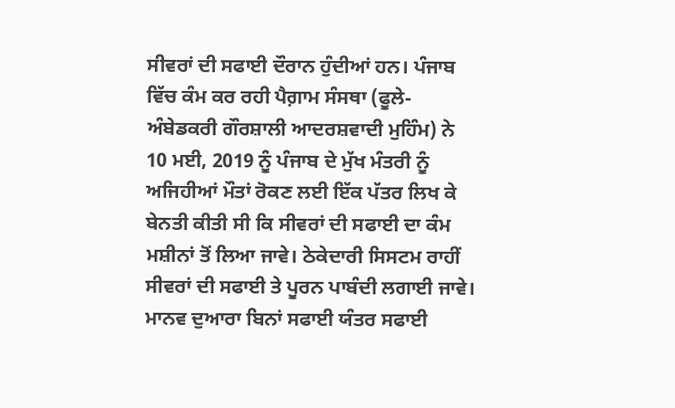ਸੀਵਰਾਂ ਦੀ ਸਫਾਈ ਦੌਰਾਨ ਹੁੰਦੀਆਂ ਹਨ। ਪੰਜਾਬ ਵਿੱਚ ਕੰਮ ਕਰ ਰਹੀ ਪੈਗ਼ਾਮ ਸੰਸਥਾ (ਫੂਲੇ-ਅੰਬੇਡਕਰੀ ਗੌਰਸ਼ਾਲੀ ਆਦਰਸ਼ਵਾਦੀ ਮੁਹਿੰਮ) ਨੇ 10 ਮਈ, 2019 ਨੂੰ ਪੰਜਾਬ ਦੇ ਮੁੱਖ ਮੰਤਰੀ ਨੂੰ ਅਜਿਹੀਆਂ ਮੌਤਾਂ ਰੋਕਣ ਲਈ ਇੱਕ ਪੱਤਰ ਲਿਖ ਕੇ ਬੇਨਤੀ ਕੀਤੀ ਸੀ ਕਿ ਸੀਵਰਾਂ ਦੀ ਸਫਾਈ ਦਾ ਕੰਮ ਮਸ਼ੀਨਾਂ ਤੋਂ ਲਿਆ ਜਾਵੇ। ਠੇਕੇਦਾਰੀ ਸਿਸਟਮ ਰਾਹੀਂ ਸੀਵਰਾਂ ਦੀ ਸਫਾਈ ਤੇ ਪੂਰਨ ਪਾਬੰਦੀ ਲਗਾਈ ਜਾਵੇ। ਮਾਨਵ ਦੁਆਰਾ ਬਿਨਾਂ ਸਫਾਈ ਯੰਤਰ ਸਫਾਈ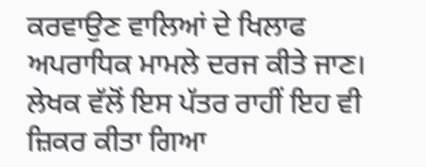ਕਰਵਾਉਣ ਵਾਲਿਆਂ ਦੇ ਖਿਲਾਫ ਅਪਰਾਧਿਕ ਮਾਮਲੇ ਦਰਜ ਕੀਤੇ ਜਾਣ। ਲੇਖਕ ਵੱਲੋਂ ਇਸ ਪੱਤਰ ਰਾਹੀਂ ਇਹ ਵੀ ਜ਼ਿਕਰ ਕੀਤਾ ਗਿਆ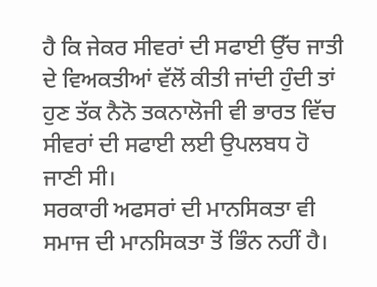ਹੈ ਕਿ ਜੇਕਰ ਸੀਵਰਾਂ ਦੀ ਸਫਾਈ ਉੱਚ ਜਾਤੀ ਦੇ ਵਿਅਕਤੀਆਂ ਵੱਲੋਂ ਕੀਤੀ ਜਾਂਦੀ ਹੁੰਦੀ ਤਾਂ ਹੁਣ ਤੱਕ ਨੈਨੋ ਤਕਨਾਲੋਜੀ ਵੀ ਭਾਰਤ ਵਿੱਚ ਸੀਵਰਾਂ ਦੀ ਸਫਾਈ ਲਈ ਉਪਲਬਧ ਹੋ ਜਾਣੀ ਸੀ।
ਸਰਕਾਰੀ ਅਫਸਰਾਂ ਦੀ ਮਾਨਸਿਕਤਾ ਵੀ ਸਮਾਜ ਦੀ ਮਾਨਸਿਕਤਾ ਤੋਂ ਭਿੰਨ ਨਹੀਂ ਹੈ।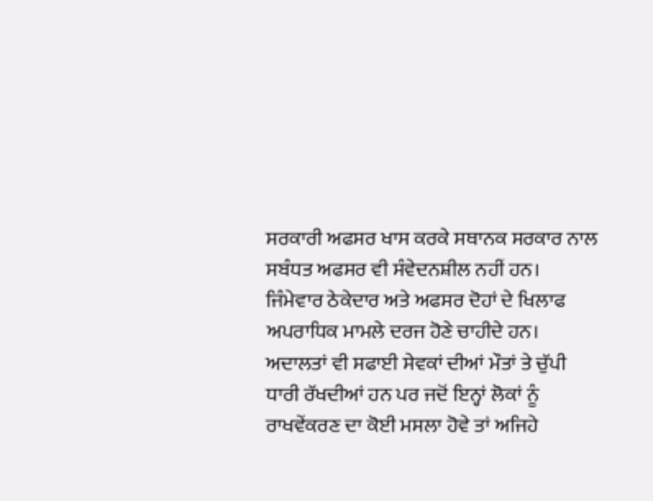ਸਰਕਾਰੀ ਅਫਸਰ ਖਾਸ ਕਰਕੇ ਸਥਾਨਕ ਸਰਕਾਰ ਨਾਲ ਸਬੰਧਤ ਅਫਸਰ ਵੀ ਸੰਵੇਦਨਸ਼ੀਲ ਨਹੀਂ ਹਨ। ਜਿੰਮੇਵਾਰ ਠੇਕੇਦਾਰ ਅਤੇ ਅਫਸਰ ਦੋਹਾਂ ਦੇ ਖਿਲਾਫ ਅਪਰਾਧਿਕ ਮਾਮਲੇ ਦਰਜ ਹੋਣੇ ਚਾਹੀਦੇ ਹਨ। ਅਦਾਲਤਾਂ ਵੀ ਸਫਾਈ ਸੇਵਕਾਂ ਦੀਆਂ ਮੌਤਾਂ ਤੇ ਚੁੱਪੀ ਧਾਰੀ ਰੱਖਦੀਆਂ ਹਨ ਪਰ ਜਦੋਂ ਇਨ੍ਹਾਂ ਲੋਕਾਂ ਨੂੰ ਰਾਖਵੇਂਕਰਣ ਦਾ ਕੋਈ ਮਸਲਾ ਹੋਵੇ ਤਾਂ ਅਜਿਹੇ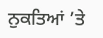ਨੁਕਤਿਆਂ ’ਤੇ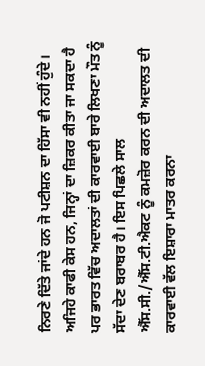ਨਿਰਣੇ ਦਿੱਤੇ ਜਾਂਦੇ ਹਨ ਜੋ ਪਟੀਸ਼ਨ ਦਾ ਹਿੱਸਾ ਵੀ ਨਹੀਂ ਹੁੰਦੇ। ਅਜਿਹੇ ਕਾਫੀ ਕੇਸ ਹਨ, ਜਿਨ੍ਹਾਂ ਦਾ ਜ਼ਿਕਰ ਕੀਤਾ ਜਾ ਸਕਦਾ ਹੈ ਪਰ ਭਾਰਤ ਵਿੱਚ ਅਦਾਲਤਾਂ ਦੀ ਕਾਰਵਾਈ ਬਾਰੇ ਲਿਖਣਾ ਮੌਤ ਨੂੰ ਸੱਦਾ ਦੇਣ ਬਰਾਬਰ ਹੈ। ਇਸ ਪਿਛਲੇ ਸਾਲ ਐੱਸ.ਸੀ./ਐੱਸ.ਟੀ.ਐਕਟ ਨੂੰ ਕਮਜ਼ੋਰ ਕਰਨ ਦੀ ਅਦਾਲਤ ਦੀ ਕਾਰਵਾਈ ਵੱਲ ਇਸ਼ਾਰਾ ਮਾਤਰ ਕਰਨਾ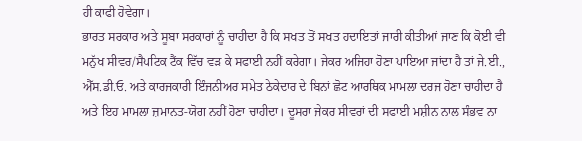ਹੀ ਕਾਫੀ ਹੋਵੇਗਾ।
ਭਾਰਤ ਸਰਕਾਰ ਅਤੇ ਸੂਬਾ ਸਰਕਾਰਾਂ ਨੂੰ ਚਾਹੀਦਾ ਹੈ ਕਿ ਸਖਤ ਤੋਂ ਸਖਤ ਹਦਾਇਤਾਂ ਜਾਰੀ ਕੀਤੀਆਂ ਜਾਣ ਕਿ ਕੋਈ ਵੀ ਮਨੁੱਖ ਸੀਵਰ/ਸੈਪਟਿਕ ਟੈਂਕ ਵਿੱਚ ਵੜ ਕੇ ਸਫਾਈ ਨਹੀਂ ਕਰੇਗਾ। ਜੇਕਰ ਅਜਿਹਾ ਹੋਣਾ ਪਾਇਆ ਜਾਂਦਾ ਹੈ ਤਾਂ ਜੇ.ਈ., ਐੱਸ.ਡੀ.ਓ. ਅਤੇ ਕਾਰਜਕਾਰੀ ਇੰਜਨੀਅਰ ਸਮੇਤ ਠੇਕੇਦਾਰ ਦੇ ਬਿਨਾਂ ਛੋਟ ਆਰਥਿਕ ਮਾਮਲਾ ਦਰਜ ਹੋਣਾ ਚਾਹੀਦਾ ਹੈ ਅਤੇ ਇਹ ਮਾਮਲਾ ਜ਼ਮਾਨਤ-ਯੋਗ ਨਹੀਂ ਹੋਣਾ ਚਾਹੀਦਾ। ਦੂਸਰਾ ਜੇਕਰ ਸੀਵਰਾਂ ਦੀ ਸਫਾਈ ਮਸ਼ੀਨ ਨਾਲ ਸੰਭਵ ਨਾ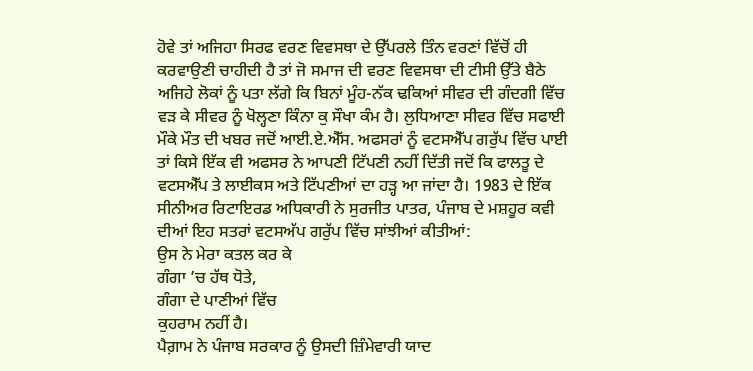ਹੋਵੇ ਤਾਂ ਅਜਿਹਾ ਸਿਰਫ ਵਰਣ ਵਿਵਸਥਾ ਦੇ ਉੱਪਰਲੇ ਤਿੰਨ ਵਰਣਾਂ ਵਿੱਚੋਂ ਹੀ ਕਰਵਾਉਣੀ ਚਾਹੀਦੀ ਹੈ ਤਾਂ ਜੋ ਸਮਾਜ ਦੀ ਵਰਣ ਵਿਵਸਥਾ ਦੀ ਟੀਸੀ ਉੱਤੇ ਬੈਠੇ ਅਜਿਹੇ ਲੋਕਾਂ ਨੂੰ ਪਤਾ ਲੱਗੇ ਕਿ ਬਿਨਾਂ ਮੂੰਹ-ਨੱਕ ਢਕਿਆਂ ਸੀਵਰ ਦੀ ਗੰਦਗੀ ਵਿੱਚ ਵੜ ਕੇ ਸੀਵਰ ਨੂੰ ਖੋਲ੍ਹਣਾ ਕਿੰਨਾ ਕੁ ਸੌਖਾ ਕੰਮ ਹੈ। ਲੁਧਿਆਣਾ ਸੀਵਰ ਵਿੱਚ ਸਫਾਈ ਮੌਕੇ ਮੌਤ ਦੀ ਖਬਰ ਜਦੋਂ ਆਈ.ਏ.ਐੱਸ. ਅਫਸਰਾਂ ਨੂੰ ਵਟਸਐੱਪ ਗਰੁੱਪ ਵਿੱਚ ਪਾਈ ਤਾਂ ਕਿਸੇ ਇੱਕ ਵੀ ਅਫਸਰ ਨੇ ਆਪਣੀ ਟਿੱਪਣੀ ਨਹੀਂ ਦਿੱਤੀ ਜਦੋਂ ਕਿ ਫਾਲਤੂ ਦੇ ਵਟਸਐੱਪ ਤੇ ਲਾਈਕਸ ਅਤੇ ਟਿੱਪਣੀਆਂ ਦਾ ਹੜ੍ਹ ਆ ਜਾਂਦਾ ਹੈ। 1983 ਦੇ ਇੱਕ ਸੀਨੀਅਰ ਰਿਟਾਇਰਡ ਅਧਿਕਾਰੀ ਨੇ ਸੁਰਜੀਤ ਪਾਤਰ, ਪੰਜਾਬ ਦੇ ਮਸ਼ਹੂਰ ਕਵੀ ਦੀਆਂ ਇਹ ਸਤਰਾਂ ਵਟਸਅੱਪ ਗਰੁੱਪ ਵਿੱਚ ਸਾਂਝੀਆਂ ਕੀਤੀਆਂ:
ਉਸ ਨੇ ਮੇਰਾ ਕਤਲ ਕਰ ਕੇ
ਗੰਗਾ ’ਚ ਹੱਥ ਧੋਤੇ,
ਗੰਗਾ ਦੇ ਪਾਣੀਆਂ ਵਿੱਚ
ਕੁਹਰਾਮ ਨਹੀਂ ਹੈ।
ਪੈਗ਼ਾਮ ਨੇ ਪੰਜਾਬ ਸਰਕਾਰ ਨੂੰ ਉਸਦੀ ਜ਼ਿੰਮੇਵਾਰੀ ਯਾਦ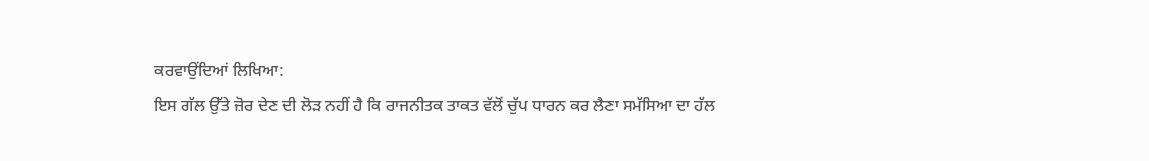ਕਰਵਾਉਂਦਿਆਂ ਲਿਖਿਆ:
ਇਸ ਗੱਲ ਉੱਤੇ ਜ਼ੋਰ ਦੇਣ ਦੀ ਲੋੜ ਨਹੀਂ ਹੈ ਕਿ ਰਾਜਨੀਤਕ ਤਾਕਤ ਵੱਲੋਂ ਚੁੱਪ ਧਾਰਨ ਕਰ ਲੈਣਾ ਸਮੱਸਿਆ ਦਾ ਹੱਲ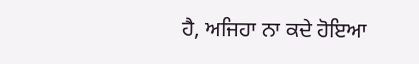ਹੈ, ਅਜਿਹਾ ਨਾ ਕਦੇ ਹੋਇਆ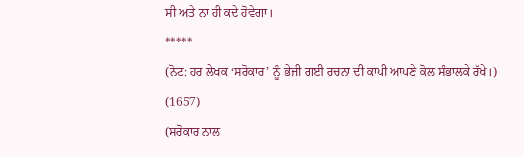ਸੀ ਅਤੇ ਨਾ ਹੀ ਕਦੇ ਹੋਵੇਗਾ।
*****
(ਨੋਟ: ਹਰ ਲੇਖਕ ‘ਸਰੋਕਾਰ’ ਨੂੰ ਭੇਜੀ ਗਈ ਰਚਨਾ ਦੀ ਕਾਪੀ ਆਪਣੇ ਕੋਲ ਸੰਭਾਲਕੇ ਰੱਖੇ।)
(1657)
(ਸਰੋਕਾਰ ਨਾਲ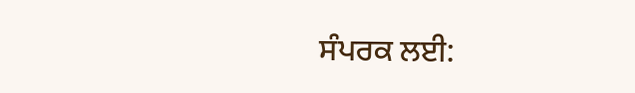ਸੰਪਰਕ ਲਈ: